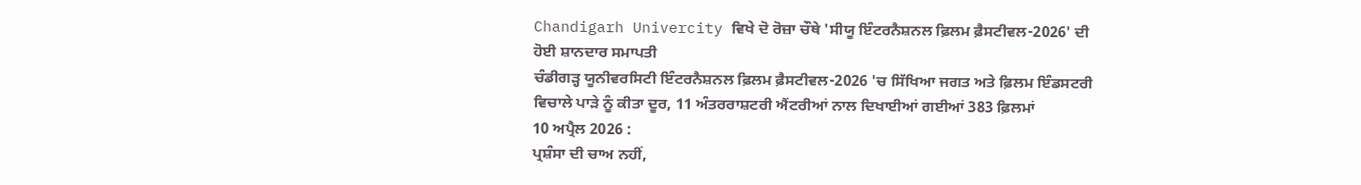Chandigarh Univercity ਵਿਖੇ ਦੋ ਰੋਜ਼ਾ ਚੌਥੇ 'ਸੀਯੂ ਇੰਟਰਨੈਸ਼ਨਲ ਫ਼ਿਲਮ ਫ਼ੈਸਟੀਵਲ-2026' ਦੀ ਹੋਈ ਸ਼ਾਨਦਾਰ ਸਮਾਪਤੀ
ਚੰਡੀਗੜ੍ਹ ਯੂਨੀਵਰਸਿਟੀ ਇੰਟਰਨੈਸ਼ਨਲ ਫ਼ਿਲਮ ਫ਼ੈਸਟੀਵਲ-2026 'ਚ ਸਿੱਖਿਆ ਜਗਤ ਅਤੇ ਫ਼ਿਲਮ ਇੰਡਸਟਰੀ ਵਿਚਾਲੇ ਪਾੜੇ ਨੂੰ ਕੀਤਾ ਦੂਰ, 11 ਅੰਤਰਰਾਸ਼ਟਰੀ ਐਂਟਰੀਆਂ ਨਾਲ ਦਿਖਾਈਆਂ ਗਈਆਂ 383 ਫ਼ਿਲਮਾਂ
10 ਅਪ੍ਰੈਲ 2026 :
ਪ੍ਰਸ਼ੰਸਾ ਦੀ ਚਾਅ ਨਹੀਂ,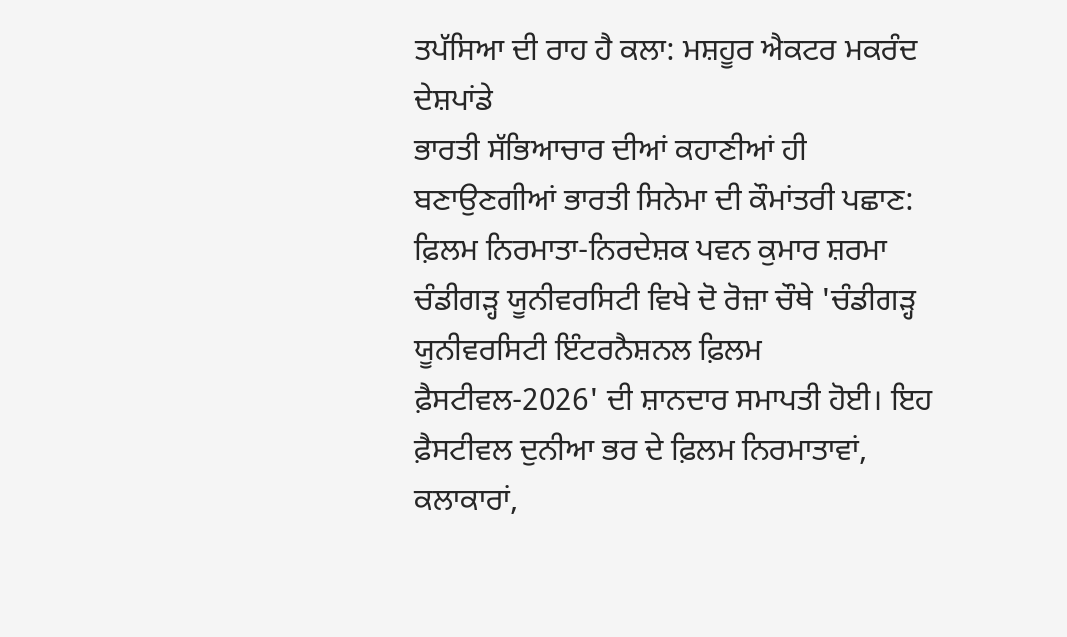ਤਪੱਸਿਆ ਦੀ ਰਾਹ ਹੈ ਕਲਾ: ਮਸ਼ਹੂਰ ਐਕਟਰ ਮਕਰੰਦ ਦੇਸ਼ਪਾਂਡੇ
ਭਾਰਤੀ ਸੱਭਿਆਚਾਰ ਦੀਆਂ ਕਹਾਣੀਆਂ ਹੀ ਬਣਾਉਣਗੀਆਂ ਭਾਰਤੀ ਸਿਨੇਮਾ ਦੀ ਕੌਮਾਂਤਰੀ ਪਛਾਣ: ਫ਼ਿਲਮ ਨਿਰਮਾਤਾ-ਨਿਰਦੇਸ਼ਕ ਪਵਨ ਕੁਮਾਰ ਸ਼ਰਮਾ
ਚੰਡੀਗੜ੍ਹ ਯੂਨੀਵਰਸਿਟੀ ਵਿਖੇ ਦੋ ਰੋਜ਼ਾ ਚੌਥੇ 'ਚੰਡੀਗੜ੍ਹ ਯੂਨੀਵਰਸਿਟੀ ਇੰਟਰਨੈਸ਼ਨਲ ਫ਼ਿਲਮ ਫ਼ੈਸਟੀਵਲ-2026' ਦੀ ਸ਼ਾਨਦਾਰ ਸਮਾਪਤੀ ਹੋਈ। ਇਹ ਫ਼ੈਸਟੀਵਲ ਦੁਨੀਆ ਭਰ ਦੇ ਫ਼ਿਲਮ ਨਿਰਮਾਤਾਵਾਂ, ਕਲਾਕਾਰਾਂ,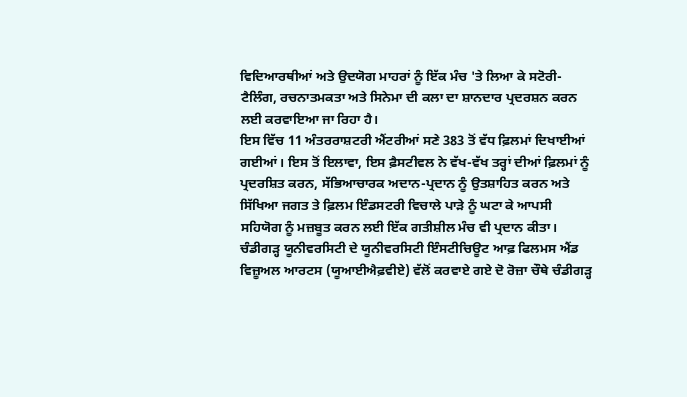ਵਿਦਿਆਰਥੀਆਂ ਅਤੇ ਉਦਯੋਗ ਮਾਹਰਾਂ ਨੂੰ ਇੱਕ ਮੰਚ 'ਤੇ ਲਿਆ ਕੇ ਸਟੋਰੀ-ਟੈਲਿੰਗ, ਰਚਨਾਤਮਕਤਾ ਅਤੇ ਸਿਨੇਮਾ ਦੀ ਕਲਾ ਦਾ ਸ਼ਾਨਦਾਰ ਪ੍ਰਦਰਸ਼ਨ ਕਰਨ ਲਈ ਕਰਵਾਇਆ ਜਾ ਰਿਹਾ ਹੈ।
ਇਸ ਵਿੱਚ 11 ਅੰਤਰਰਾਸ਼ਟਰੀ ਐਂਟਰੀਆਂ ਸਣੇ 383 ਤੋਂ ਵੱਧ ਫ਼ਿਲਮਾਂ ਦਿਖਾਈਆਂ ਗਈਆਂ। ਇਸ ਤੋਂ ਇਲਾਵਾ, ਇਸ ਫ਼ੈਸਟੀਵਲ ਨੇ ਵੱਖ-ਵੱਖ ਤਰ੍ਹਾਂ ਦੀਆਂ ਫ਼ਿਲਮਾਂ ਨੂੰ ਪ੍ਰਦਰਸ਼ਿਤ ਕਰਨ, ਸੱਭਿਆਚਾਰਕ ਅਦਾਨ-ਪ੍ਰਦਾਨ ਨੂੰ ਉਤਸ਼ਾਹਿਤ ਕਰਨ ਅਤੇ ਸਿੱਖਿਆ ਜਗਤ ਤੇ ਫ਼ਿਲਮ ਇੰਡਸਟਰੀ ਵਿਚਾਲੇ ਪਾੜੇ ਨੂੰ ਘਟਾ ਕੇ ਆਪਸੀ ਸਹਿਯੋਗ ਨੂੰ ਮਜ਼ਬੂਤ ਕਰਨ ਲਈ ਇੱਕ ਗਤੀਸ਼ੀਲ ਮੰਚ ਵੀ ਪ੍ਰਦਾਨ ਕੀਤਾ।
ਚੰਡੀਗੜ੍ਹ ਯੂਨੀਵਰਸਿਟੀ ਦੇ ਯੂਨੀਵਰਸਿਟੀ ਇੰਸਟੀਚਿਊਟ ਆਫ਼ ਫਿਲਮਸ ਐਂਡ ਵਿਜ਼ੂਅਲ ਆਰਟਸ (ਯੂਆਈਐਫ਼ਵੀਏ) ਵੱਲੋਂ ਕਰਵਾਏ ਗਏ ਦੋ ਰੋਜ਼ਾ ਚੌਥੇ ਚੰਡੀਗੜ੍ਹ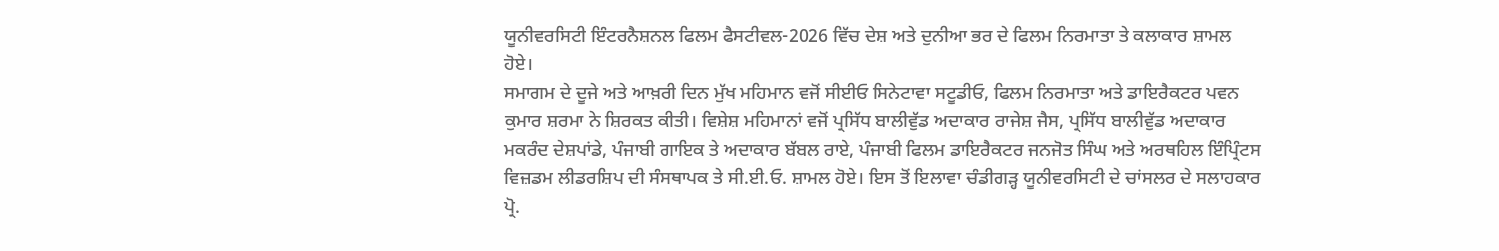ਯੂਨੀਵਰਸਿਟੀ ਇੰਟਰਨੈਸ਼ਨਲ ਫਿਲਮ ਫੈਸਟੀਵਲ-2026 ਵਿੱਚ ਦੇਸ਼ ਅਤੇ ਦੁਨੀਆ ਭਰ ਦੇ ਫਿਲਮ ਨਿਰਮਾਤਾ ਤੇ ਕਲਾਕਾਰ ਸ਼ਾਮਲ ਹੋਏ।
ਸਮਾਗਮ ਦੇ ਦੂਜੇ ਅਤੇ ਆਖ਼ਰੀ ਦਿਨ ਮੁੱਖ ਮਹਿਮਾਨ ਵਜੋਂ ਸੀਈਓ ਸਿਨੇਟਾਵਾ ਸਟੂਡੀਓ, ਫਿਲਮ ਨਿਰਮਾਤਾ ਅਤੇ ਡਾਇਰੈਕਟਰ ਪਵਨ ਕੁਮਾਰ ਸ਼ਰਮਾ ਨੇ ਸ਼ਿਰਕਤ ਕੀਤੀ। ਵਿਸ਼ੇਸ਼ ਮਹਿਮਾਨਾਂ ਵਜੋਂ ਪ੍ਰਸਿੱਧ ਬਾਲੀਵੁੱਡ ਅਦਾਕਾਰ ਰਾਜੇਸ਼ ਜੈਸ, ਪ੍ਰਸਿੱਧ ਬਾਲੀਵੁੱਡ ਅਦਾਕਾਰ ਮਕਰੰਦ ਦੇਸ਼ਪਾਂਡੇ, ਪੰਜਾਬੀ ਗਾਇਕ ਤੇ ਅਦਾਕਾਰ ਬੱਬਲ ਰਾਏ, ਪੰਜਾਬੀ ਫਿਲਮ ਡਾਇਰੈਕਟਰ ਜਨਜੋਤ ਸਿੰਘ ਅਤੇ ਅਰਥਹਿਲ ਇੰਪ੍ਰਿੰਟਸ ਵਿਜ਼ਡਮ ਲੀਡਰਸ਼ਿਪ ਦੀ ਸੰਸਥਾਪਕ ਤੇ ਸੀ.ਈ.ਓ. ਸ਼ਾਮਲ ਹੋਏ। ਇਸ ਤੋਂ ਇਲਾਵਾ ਚੰਡੀਗੜ੍ਹ ਯੂਨੀਵਰਸਿਟੀ ਦੇ ਚਾਂਸਲਰ ਦੇ ਸਲਾਹਕਾਰ ਪ੍ਰੋ.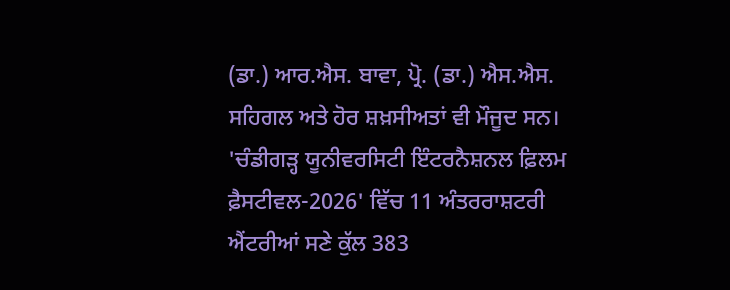(ਡਾ.) ਆਰ.ਐਸ. ਬਾਵਾ, ਪ੍ਰੋ. (ਡਾ.) ਐਸ.ਐਸ. ਸਹਿਗਲ ਅਤੇ ਹੋਰ ਸ਼ਖ਼ਸੀਅਤਾਂ ਵੀ ਮੌਜੂਦ ਸਨ।
'ਚੰਡੀਗੜ੍ਹ ਯੂਨੀਵਰਸਿਟੀ ਇੰਟਰਨੈਸ਼ਨਲ ਫ਼ਿਲਮ ਫ਼ੈਸਟੀਵਲ-2026' ਵਿੱਚ 11 ਅੰਤਰਰਾਸ਼ਟਰੀ ਐਂਟਰੀਆਂ ਸਣੇ ਕੁੱਲ 383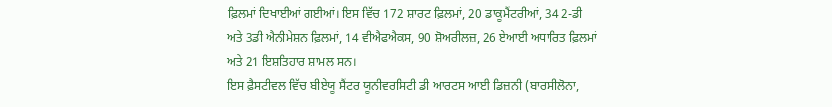ਫ਼ਿਲਮਾਂ ਦਿਖਾਈਆਂ ਗਈਆਂ। ਇਸ ਵਿੱਚ 172 ਸ਼ਾਰਟ ਫ਼ਿਲਮਾਂ, 20 ਡਾਕੂਮੈਂਟਰੀਆਂ, 34 2-ਡੀ ਅਤੇ 3ਡੀ ਐਨੀਮੇਸ਼ਨ ਫ਼ਿਲਮਾਂ, 14 ਵੀਐਫਐਕਸ, 90 ਸ਼ੋਅਰੀਲਜ਼, 26 ਏਆਈ ਅਧਾਰਿਤ ਫ਼ਿਲਮਾਂ ਅਤੇ 21 ਇਸ਼ਤਿਹਾਰ ਸ਼ਾਮਲ ਸਨ।
ਇਸ ਫ਼ੈਸਟੀਵਲ ਵਿੱਚ ਬੀਏਯੂ ਸੈਂਟਰ ਯੂਨੀਵਰਸਿਟੀ ਡੀ ਆਰਟਸ ਆਈ ਡਿਜ਼ਨੀ (ਬਾਰਸੀਲੋਨਾ,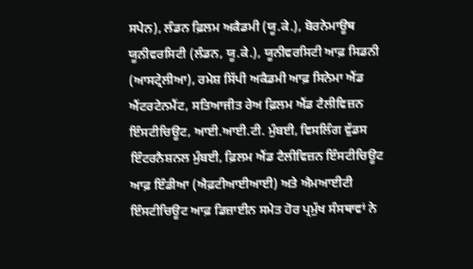ਸਪੇਨ), ਲੰਡਨ ਫ਼ਿਲਮ ਅਕੈਡਮੀ (ਯੂ.ਕੇ.), ਬੋਰਨੇਮਾਊਥ ਯੂਨੀਵਰਸਿਟੀ (ਲੰਡਨ, ਯੂ.ਕੇ.), ਯੂਨੀਵਰਸਿਟੀ ਆਫ਼ ਸਿਡਨੀ (ਆਸਟ੍ਰੇਲੀਆ), ਰਮੇਸ਼ ਸਿੱਪੀ ਅਕੈਡਮੀ ਆਫ਼ ਸਿਨੇਮਾ ਐਂਡ ਐਂਟਰਟੇਨਮੈਂਟ, ਸਤਿਆਜੀਤ ਰੇਅ ਫ਼ਿਲਮ ਐਂਡ ਟੈਲੀਵਿਜ਼ਨ ਇੰਸਟੀਚਿਊਟ, ਆਈ.ਆਈ.ਟੀ. ਮੁੰਬਈ, ਵਿਸਲਿੰਗ ਵੁੱਡਸ ਇੰਟਰਨੈਸ਼ਨਲ ਮੁੰਬਈ, ਫ਼ਿਲਮ ਐਂਡ ਟੈਲੀਵਿਜ਼ਨ ਇੰਸਟੀਚਿਊਟ ਆਫ਼ ਇੰਡੀਆ (ਐਫ਼ਟੀਆਈਆਈ) ਅਤੇ ਐਮਆਈਟੀ ਇੰਸਟੀਚਿਊਟ ਆਫ਼ ਡਿਜ਼ਾਈਨ ਸਮੇਤ ਹੋਰ ਪ੍ਰਮੁੱਖ ਸੰਸਥਾਵਾਂ ਨੇ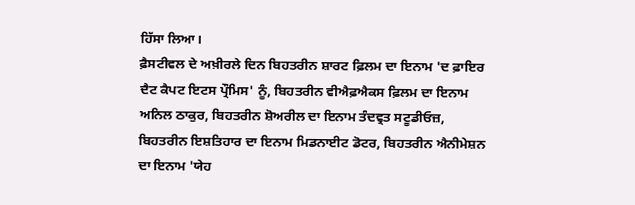ਹਿੱਸਾ ਲਿਆ।
ਫ਼ੈਸਟੀਵਲ ਦੇ ਅਖ਼ੀਰਲੇ ਦਿਨ ਬਿਹਤਰੀਨ ਸ਼ਾਰਟ ਫ਼ਿਲਮ ਦਾ ਇਨਾਮ 'ਦ ਫ਼ਾਇਰ ਦੈਟ ਕੈਪਟ ਇਟਸ ਪ੍ਰੌਮਿਸ' ਨੂੰ, ਬਿਹਤਰੀਨ ਵੀਐਫ਼ਐਕਸ ਫ਼ਿਲਮ ਦਾ ਇਨਾਮ ਅਨਿਲ ਠਾਕੁਰ, ਬਿਹਤਰੀਨ ਸ਼ੋਅਰੀਲ ਦਾ ਇਨਾਮ ਤੰਦਵ੍ਰਤ ਸਟੂਡੀਓਜ਼, ਬਿਹਤਰੀਨ ਇਸ਼ਤਿਹਾਰ ਦਾ ਇਨਾਮ ਮਿਡਨਾਈਟ ਡੋਟਰ, ਬਿਹਤਰੀਨ ਐਨੀਮੇਸ਼ਨ ਦਾ ਇਨਾਮ 'ਯੇਹ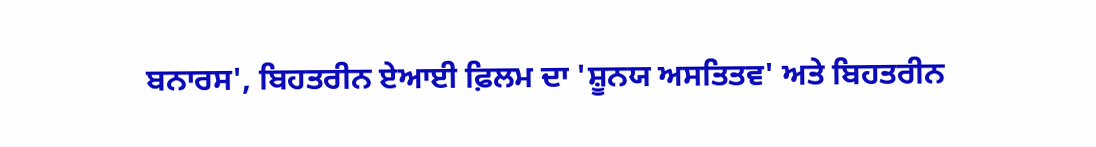ਬਨਾਰਸ', ਬਿਹਤਰੀਨ ਏਆਈ ਫ਼ਿਲਮ ਦਾ 'ਸ਼ੂਨਯ ਅਸਤਿਤਵ' ਅਤੇ ਬਿਹਤਰੀਨ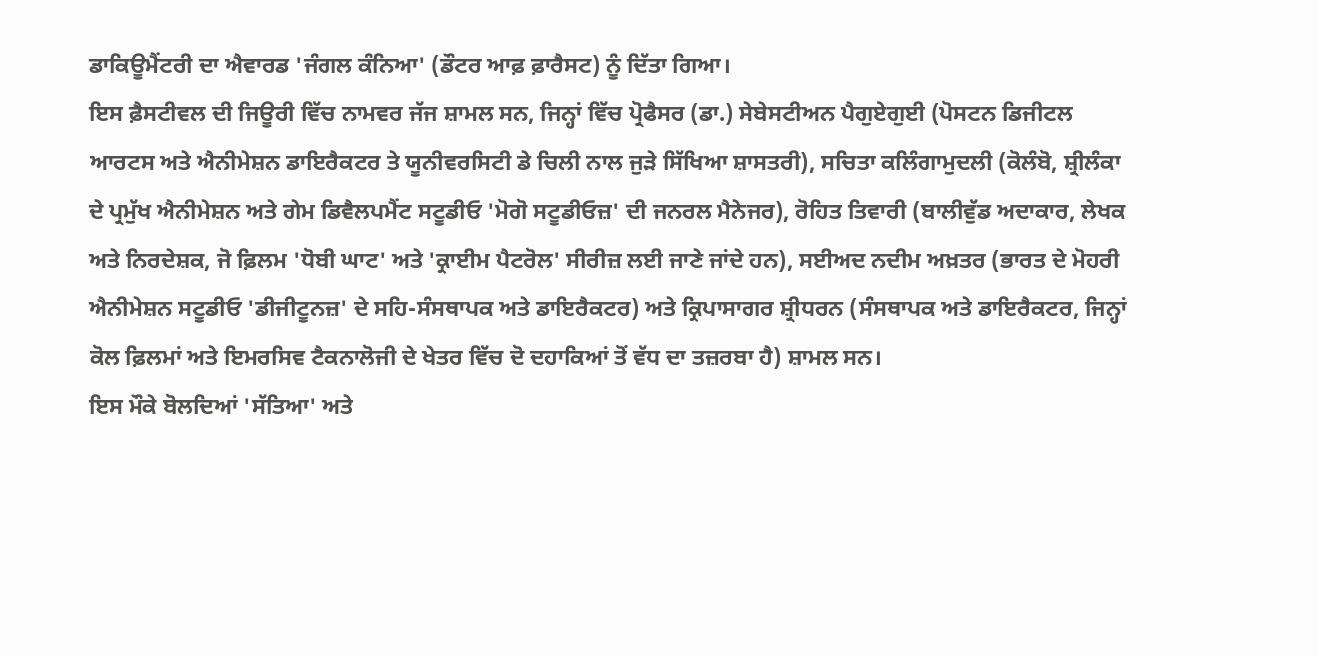ਡਾਕਿਊਮੈਂਟਰੀ ਦਾ ਐਵਾਰਡ 'ਜੰਗਲ ਕੰਨਿਆ' (ਡੌਟਰ ਆਫ਼ ਫ਼ਾਰੈਸਟ) ਨੂੰ ਦਿੱਤਾ ਗਿਆ।
ਇਸ ਫ਼ੈਸਟੀਵਲ ਦੀ ਜਿਊਰੀ ਵਿੱਚ ਨਾਮਵਰ ਜੱਜ ਸ਼ਾਮਲ ਸਨ, ਜਿਨ੍ਹਾਂ ਵਿੱਚ ਪ੍ਰੋਫੈਸਰ (ਡਾ.) ਸੇਬੇਸਟੀਅਨ ਪੈਗੁਏਗੁਈ (ਪੋਸਟਨ ਡਿਜੀਟਲ ਆਰਟਸ ਅਤੇ ਐਨੀਮੇਸ਼ਨ ਡਾਇਰੈਕਟਰ ਤੇ ਯੂਨੀਵਰਸਿਟੀ ਡੇ ਚਿਲੀ ਨਾਲ ਜੁੜੇ ਸਿੱਖਿਆ ਸ਼ਾਸਤਰੀ), ਸਚਿਤਾ ਕਲਿੰਗਾਮੁਦਲੀ (ਕੋਲੰਬੋ, ਸ਼੍ਰੀਲੰਕਾ ਦੇ ਪ੍ਰਮੁੱਖ ਐਨੀਮੇਸ਼ਨ ਅਤੇ ਗੇਮ ਡਿਵੈਲਪਮੈਂਟ ਸਟੂਡੀਓ 'ਮੋਗੋ ਸਟੂਡੀਓਜ਼' ਦੀ ਜਨਰਲ ਮੈਨੇਜਰ), ਰੋਹਿਤ ਤਿਵਾਰੀ (ਬਾਲੀਵੁੱਡ ਅਦਾਕਾਰ, ਲੇਖਕ ਅਤੇ ਨਿਰਦੇਸ਼ਕ, ਜੋ ਫ਼ਿਲਮ 'ਧੋਬੀ ਘਾਟ' ਅਤੇ 'ਕ੍ਰਾਈਮ ਪੈਟਰੋਲ' ਸੀਰੀਜ਼ ਲਈ ਜਾਣੇ ਜਾਂਦੇ ਹਨ), ਸਈਅਦ ਨਦੀਮ ਅਖ਼ਤਰ (ਭਾਰਤ ਦੇ ਮੋਹਰੀ ਐਨੀਮੇਸ਼ਨ ਸਟੂਡੀਓ 'ਡੀਜੀਟੂਨਜ਼' ਦੇ ਸਹਿ-ਸੰਸਥਾਪਕ ਅਤੇ ਡਾਇਰੈਕਟਰ) ਅਤੇ ਕ੍ਰਿਪਾਸਾਗਰ ਸ਼੍ਰੀਧਰਨ (ਸੰਸਥਾਪਕ ਅਤੇ ਡਾਇਰੈਕਟਰ, ਜਿਨ੍ਹਾਂ ਕੋਲ ਫ਼ਿਲਮਾਂ ਅਤੇ ਇਮਰਸਿਵ ਟੈਕਨਾਲੋਜੀ ਦੇ ਖੇਤਰ ਵਿੱਚ ਦੋ ਦਹਾਕਿਆਂ ਤੋਂ ਵੱਧ ਦਾ ਤਜ਼ਰਬਾ ਹੈ) ਸ਼ਾਮਲ ਸਨ।
ਇਸ ਮੌਕੇ ਬੋਲਦਿਆਂ 'ਸੱਤਿਆ' ਅਤੇ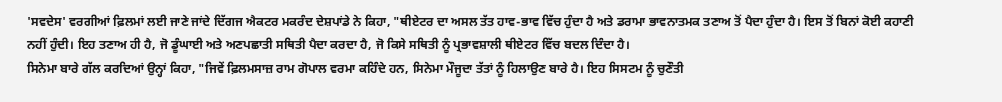'ਸਵਦੇਸ' ਵਰਗੀਆਂ ਫ਼ਿਲਮਾਂ ਲਈ ਜਾਣੇ ਜਾਂਦੇ ਦਿੱਗਜ ਐਕਟਰ ਮਕਰੰਦ ਦੇਸ਼ਪਾਂਡੇ ਨੇ ਕਿਹਾ, "ਥੀਏਟਰ ਦਾ ਅਸਲ ਤੱਤ ਹਾਵ-ਭਾਵ ਵਿੱਚ ਹੁੰਦਾ ਹੈ ਅਤੇ ਡਰਾਮਾ ਭਾਵਨਾਤਮਕ ਤਣਾਅ ਤੋਂ ਪੈਦਾ ਹੁੰਦਾ ਹੈ। ਇਸ ਤੋਂ ਬਿਨਾਂ ਕੋਈ ਕਹਾਣੀ ਨਹੀਂ ਹੁੰਦੀ। ਇਹ ਤਣਾਅ ਹੀ ਹੈ, ਜੋ ਡੂੰਘਾਈ ਅਤੇ ਅਣਪਛਾਤੀ ਸਥਿਤੀ ਪੈਦਾ ਕਰਦਾ ਹੈ, ਜੋ ਕਿਸੇ ਸਥਿਤੀ ਨੂੰ ਪ੍ਰਭਾਵਸ਼ਾਲੀ ਥੀਏਟਰ ਵਿੱਚ ਬਦਲ ਦਿੰਦਾ ਹੈ।
ਸਿਨੇਮਾ ਬਾਰੇ ਗੱਲ ਕਰਦਿਆਂ ਉਨ੍ਹਾਂ ਕਿਹਾ, "ਜਿਵੇਂ ਫ਼ਿਲਮਸਾਜ਼ ਰਾਮ ਗੋਪਾਲ ਵਰਮਾ ਕਹਿੰਦੇ ਹਨ, ਸਿਨੇਮਾ ਮੌਜੂਦਾ ਤੱਤਾਂ ਨੂੰ ਹਿਲਾਉਣ ਬਾਰੇ ਹੈ। ਇਹ ਸਿਸਟਮ ਨੂੰ ਚੁਣੌਤੀ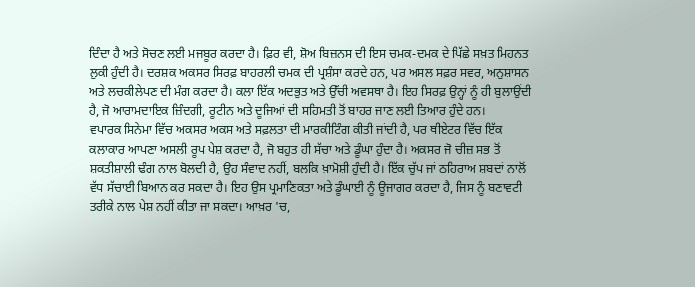ਦਿੰਦਾ ਹੈ ਅਤੇ ਸੋਚਣ ਲਈ ਮਜਬੂਰ ਕਰਦਾ ਹੈ। ਫ਼ਿਰ ਵੀ, ਸ਼ੋਅ ਬਿਜ਼ਨਸ ਦੀ ਇਸ ਚਮਕ-ਦਮਕ ਦੇ ਪਿੱਛੇ ਸਖ਼ਤ ਮਿਹਨਤ ਲੁਕੀ ਹੁੰਦੀ ਹੈ। ਦਰਸ਼ਕ ਅਕਸਰ ਸਿਰਫ਼ ਬਾਹਰਲੀ ਚਮਕ ਦੀ ਪ੍ਰਸ਼ੰਸਾ ਕਰਦੇ ਹਨ, ਪਰ ਅਸਲ ਸਫ਼ਰ ਸਵਰ, ਅਨੁਸ਼ਾਸਨ ਅਤੇ ਲਚਕੀਲੇਪਣ ਦੀ ਮੰਗ ਕਰਦਾ ਹੈ। ਕਲਾ ਇੱਕ ਅਦਭੁਤ ਅਤੇ ਉੱਚੀ ਅਵਸਥਾ ਹੈ। ਇਹ ਸਿਰਫ਼ ਉਨ੍ਹਾਂ ਨੂੰ ਹੀ ਬੁਲਾਉਂਦੀ ਹੈ, ਜੋ ਆਰਾਮਦਾਇਕ ਜ਼ਿੰਦਗੀ, ਰੂਟੀਨ ਅਤੇ ਦੂਜਿਆਂ ਦੀ ਸਹਿਮਤੀ ਤੋਂ ਬਾਹਰ ਜਾਣ ਲਈ ਤਿਆਰ ਹੁੰਦੇ ਹਨ।
ਵਪਾਰਕ ਸਿਨੇਮਾ ਵਿੱਚ ਅਕਸਰ ਅਕਸ ਅਤੇ ਸਫ਼ਲਤਾ ਦੀ ਮਾਰਕੀਟਿੰਗ ਕੀਤੀ ਜਾਂਦੀ ਹੈ, ਪਰ ਥੀਏਟਰ ਵਿੱਚ ਇੱਕ ਕਲਾਕਾਰ ਆਪਣਾ ਅਸਲੀ ਰੂਪ ਪੇਸ਼ ਕਰਦਾ ਹੈ, ਜੋ ਬਹੁਤ ਹੀ ਸੱਚਾ ਅਤੇ ਡੂੰਘਾ ਹੁੰਦਾ ਹੈ। ਅਕਸਰ ਜੋ ਚੀਜ਼ ਸਭ ਤੋਂ ਸ਼ਕਤੀਸ਼ਾਲੀ ਢੰਗ ਨਾਲ ਬੋਲਦੀ ਹੈ, ਉਹ ਸੰਵਾਦ ਨਹੀਂ, ਬਲਕਿ ਖ਼ਾਮੋਸ਼ੀ ਹੁੰਦੀ ਹੈ। ਇੱਕ ਚੁੱਪ ਜਾਂ ਠਹਿਰਾਅ ਸ਼ਬਦਾਂ ਨਾਲੋਂ ਵੱਧ ਸੱਚਾਈ ਬਿਆਨ ਕਰ ਸਕਦਾ ਹੈ। ਇਹ ਉਸ ਪ੍ਰਮਾਣਿਕਤਾ ਅਤੇ ਡੂੰਘਾਈ ਨੂੰ ਊਜਾਗਰ ਕਰਦਾ ਹੈ, ਜਿਸ ਨੂੰ ਬਣਾਵਟੀ ਤਰੀਕੇ ਨਾਲ ਪੇਸ਼ ਨਹੀਂ ਕੀਤਾ ਜਾ ਸਕਦਾ। ਆਖ਼ਰ 'ਚ,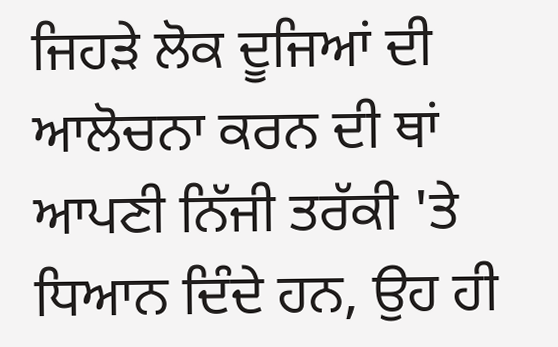ਜਿਹੜੇ ਲੋਕ ਦੂਜਿਆਂ ਦੀ ਆਲੋਚਨਾ ਕਰਨ ਦੀ ਥਾਂ ਆਪਣੀ ਨਿੱਜੀ ਤਰੱਕੀ 'ਤੇ ਧਿਆਨ ਦਿੰਦੇ ਹਨ, ਉਹ ਹੀ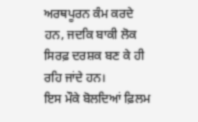ਅਰਥਪੂਰਨ ਕੰਮ ਕਰਦੇ ਹਨ, ਜਦਕਿ ਬਾਕੀ ਲੋਕ ਸਿਰਫ਼ ਦਰਸ਼ਕ ਬਣ ਕੇ ਹੀ ਰਹਿ ਜਾਂਦੇ ਹਨ।
ਇਸ ਮੌਕੇ ਬੋਲਦਿਆਂ ਫ਼ਿਲਮ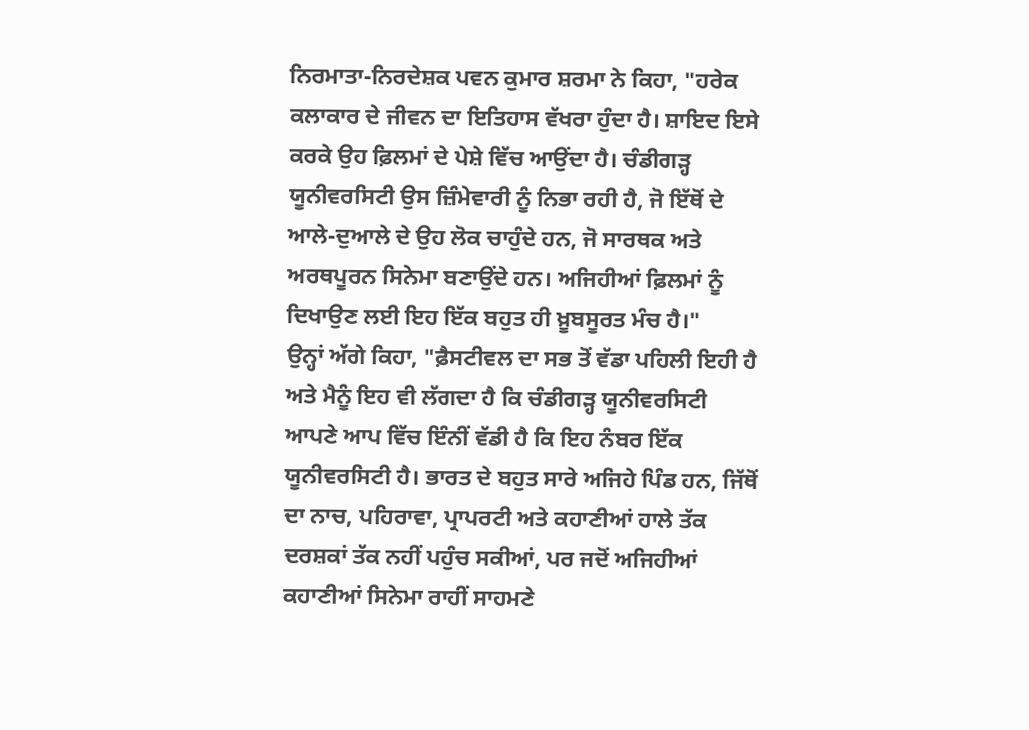ਨਿਰਮਾਤਾ-ਨਿਰਦੇਸ਼ਕ ਪਵਨ ਕੁਮਾਰ ਸ਼ਰਮਾ ਨੇ ਕਿਹਾ, "ਹਰੇਕ ਕਲਾਕਾਰ ਦੇ ਜੀਵਨ ਦਾ ਇਤਿਹਾਸ ਵੱਖਰਾ ਹੁੰਦਾ ਹੈ। ਸ਼ਾਇਦ ਇਸੇ ਕਰਕੇ ਉਹ ਫ਼ਿਲਮਾਂ ਦੇ ਪੇਸ਼ੇ ਵਿੱਚ ਆਉਂਦਾ ਹੈ। ਚੰਡੀਗੜ੍ਹ ਯੂਨੀਵਰਸਿਟੀ ਉਸ ਜ਼ਿੰਮੇਵਾਰੀ ਨੂੰ ਨਿਭਾ ਰਹੀ ਹੈ, ਜੋ ਇੱਥੋਂ ਦੇ ਆਲੇ-ਦੁਆਲੇ ਦੇ ਉਹ ਲੋਕ ਚਾਹੁੰਦੇ ਹਨ, ਜੋ ਸਾਰਥਕ ਅਤੇ ਅਰਥਪੂਰਨ ਸਿਨੇਮਾ ਬਣਾਉਂਦੇ ਹਨ। ਅਜਿਹੀਆਂ ਫ਼ਿਲਮਾਂ ਨੂੰ ਦਿਖਾਉਣ ਲਈ ਇਹ ਇੱਕ ਬਹੁਤ ਹੀ ਖ਼ੂਬਸੂਰਤ ਮੰਚ ਹੈ।"
ਉਨ੍ਹਾਂ ਅੱਗੇ ਕਿਹਾ, "ਫ਼ੈਸਟੀਵਲ ਦਾ ਸਭ ਤੋਂ ਵੱਡਾ ਪਹਿਲੀ ਇਹੀ ਹੈ ਅਤੇ ਮੈਨੂੰ ਇਹ ਵੀ ਲੱਗਦਾ ਹੈ ਕਿ ਚੰਡੀਗੜ੍ਹ ਯੂਨੀਵਰਸਿਟੀ ਆਪਣੇ ਆਪ ਵਿੱਚ ਇੰਨੀਂ ਵੱਡੀ ਹੈ ਕਿ ਇਹ ਨੰਬਰ ਇੱਕ ਯੂਨੀਵਰਸਿਟੀ ਹੈ। ਭਾਰਤ ਦੇ ਬਹੁਤ ਸਾਰੇ ਅਜਿਹੇ ਪਿੰਡ ਹਨ, ਜਿੱਥੋਂ ਦਾ ਨਾਚ, ਪਹਿਰਾਵਾ, ਪ੍ਰਾਪਰਟੀ ਅਤੇ ਕਹਾਣੀਆਂ ਹਾਲੇ ਤੱਕ ਦਰਸ਼ਕਾਂ ਤੱਕ ਨਹੀਂ ਪਹੁੰਚ ਸਕੀਆਂ, ਪਰ ਜਦੋਂ ਅਜਿਹੀਆਂ ਕਹਾਣੀਆਂ ਸਿਨੇਮਾ ਰਾਹੀਂ ਸਾਹਮਣੇ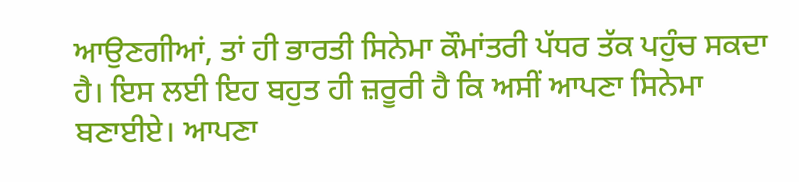ਆਉਣਗੀਆਂ, ਤਾਂ ਹੀ ਭਾਰਤੀ ਸਿਨੇਮਾ ਕੌਮਾਂਤਰੀ ਪੱਧਰ ਤੱਕ ਪਹੁੰਚ ਸਕਦਾ ਹੈ। ਇਸ ਲਈ ਇਹ ਬਹੁਤ ਹੀ ਜ਼ਰੂਰੀ ਹੈ ਕਿ ਅਸੀਂ ਆਪਣਾ ਸਿਨੇਮਾ ਬਣਾਈਏ। ਆਪਣਾ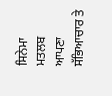ਸਿਨੇਮਾ ਮਤਲਬ ਆਪਣਾ ਸੱਭਿਆਚਾਰ ਤੇ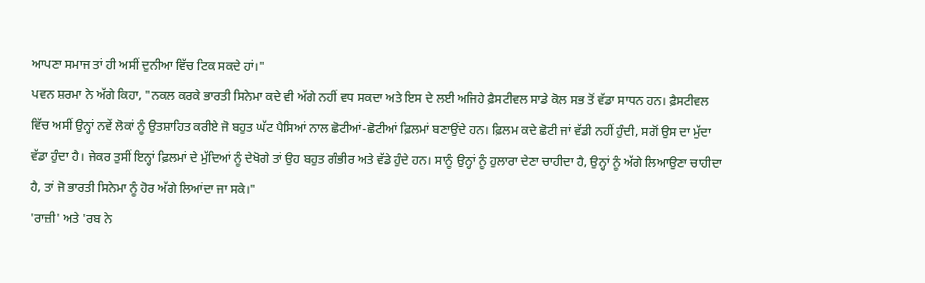ਆਪਣਾ ਸਮਾਜ ਤਾਂ ਹੀ ਅਸੀਂ ਦੁਨੀਆ ਵਿੱਚ ਟਿਕ ਸਕਦੇ ਹਾਂ।"
ਪਵਨ ਸ਼ਰਮਾ ਨੇ ਅੱਗੇ ਕਿਹਾ, "ਨਕਲ ਕਰਕੇ ਭਾਰਤੀ ਸਿਨੇਮਾ ਕਦੇ ਵੀ ਅੱਗੇ ਨਹੀਂ ਵਧ ਸਕਦਾ ਅਤੇ ਇਸ ਦੇ ਲਈ ਅਜਿਹੇ ਫ਼ੈਸਟੀਵਲ ਸਾਡੇ ਕੋਲ ਸਭ ਤੋਂ ਵੱਡਾ ਸਾਧਨ ਹਨ। ਫ਼ੈਸਟੀਵਲ ਵਿੱਚ ਅਸੀਂ ਉਨ੍ਹਾਂ ਨਵੇਂ ਲੋਕਾਂ ਨੂੰ ਉਤਸ਼ਾਹਿਤ ਕਰੀਏ ਜੋ ਬਹੁਤ ਘੱਟ ਪੈਸਿਆਂ ਨਾਲ ਛੋਟੀਆਂ-ਛੋਟੀਆਂ ਫ਼ਿਲਮਾਂ ਬਣਾਉਂਦੇ ਹਨ। ਫ਼ਿਲਮ ਕਦੇ ਛੋਟੀ ਜਾਂ ਵੱਡੀ ਨਹੀਂ ਹੁੰਦੀ, ਸਗੋਂ ਉਸ ਦਾ ਮੁੱਦਾ ਵੱਡਾ ਹੁੰਦਾ ਹੈ। ਜੇਕਰ ਤੁਸੀਂ ਇਨ੍ਹਾਂ ਫ਼ਿਲਮਾਂ ਦੇ ਮੁੱਦਿਆਂ ਨੂੰ ਦੇਖੋਗੇ ਤਾਂ ਉਹ ਬਹੁਤ ਗੰਭੀਰ ਅਤੇ ਵੱਡੇ ਹੁੰਦੇ ਹਨ। ਸਾਨੂੰ ਉਨ੍ਹਾਂ ਨੂੰ ਹੁਲਾਰਾ ਦੇਣਾ ਚਾਹੀਦਾ ਹੈ, ਉਨ੍ਹਾਂ ਨੂੰ ਅੱਗੇ ਲਿਆਉਣਾ ਚਾਹੀਦਾ ਹੈ, ਤਾਂ ਜੋ ਭਾਰਤੀ ਸਿਨੇਮਾ ਨੂੰ ਹੋਰ ਅੱਗੇ ਲਿਆਂਦਾ ਜਾ ਸਕੇ।"
'ਰਾਜ਼ੀ' ਅਤੇ 'ਰਬ ਨੇ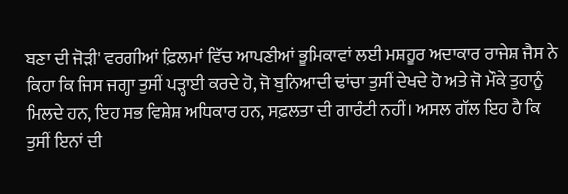ਬਣਾ ਦੀ ਜੋੜੀ' ਵਰਗੀਆਂ ਫ਼ਿਲਮਾਂ ਵਿੱਚ ਆਪਣੀਆਂ ਭੂਮਿਕਾਵਾਂ ਲਈ ਮਸ਼ਹੂਰ ਅਦਾਕਾਰ ਰਾਜੇਸ਼ ਜੈਸ ਨੇ ਕਿਹਾ ਕਿ ਜਿਸ ਜਗ੍ਹਾ ਤੁਸੀਂ ਪੜ੍ਹਾਈ ਕਰਦੇ ਹੋ, ਜੋ ਬੁਨਿਆਦੀ ਢਾਂਚਾ ਤੁਸੀਂ ਦੇਖਦੇ ਹੋ ਅਤੇ ਜੋ ਮੌਕੇ ਤੁਹਾਨੂੰ ਮਿਲਦੇ ਹਨ, ਇਹ ਸਭ ਵਿਸ਼ੇਸ਼ ਅਧਿਕਾਰ ਹਨ, ਸਫ਼ਲਤਾ ਦੀ ਗਾਰੰਟੀ ਨਹੀਂ। ਅਸਲ ਗੱਲ ਇਹ ਹੈ ਕਿ ਤੁਸੀਂ ਇਨਾਂ ਦੀ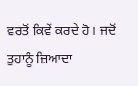ਵਰਤੋਂ ਕਿਵੇਂ ਕਰਦੇ ਹੋ। ਜਦੋਂ ਤੁਹਾਨੂੰ ਜ਼ਿਆਦਾ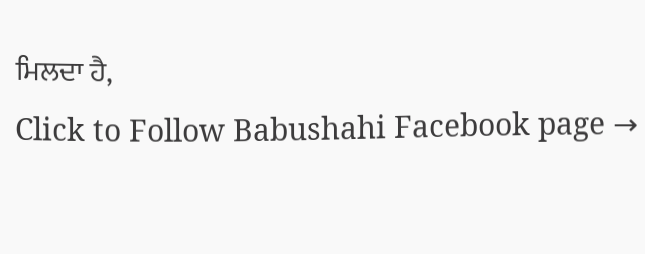ਮਿਲਦਾ ਹੈ,
Click to Follow Babushahi Facebook page →